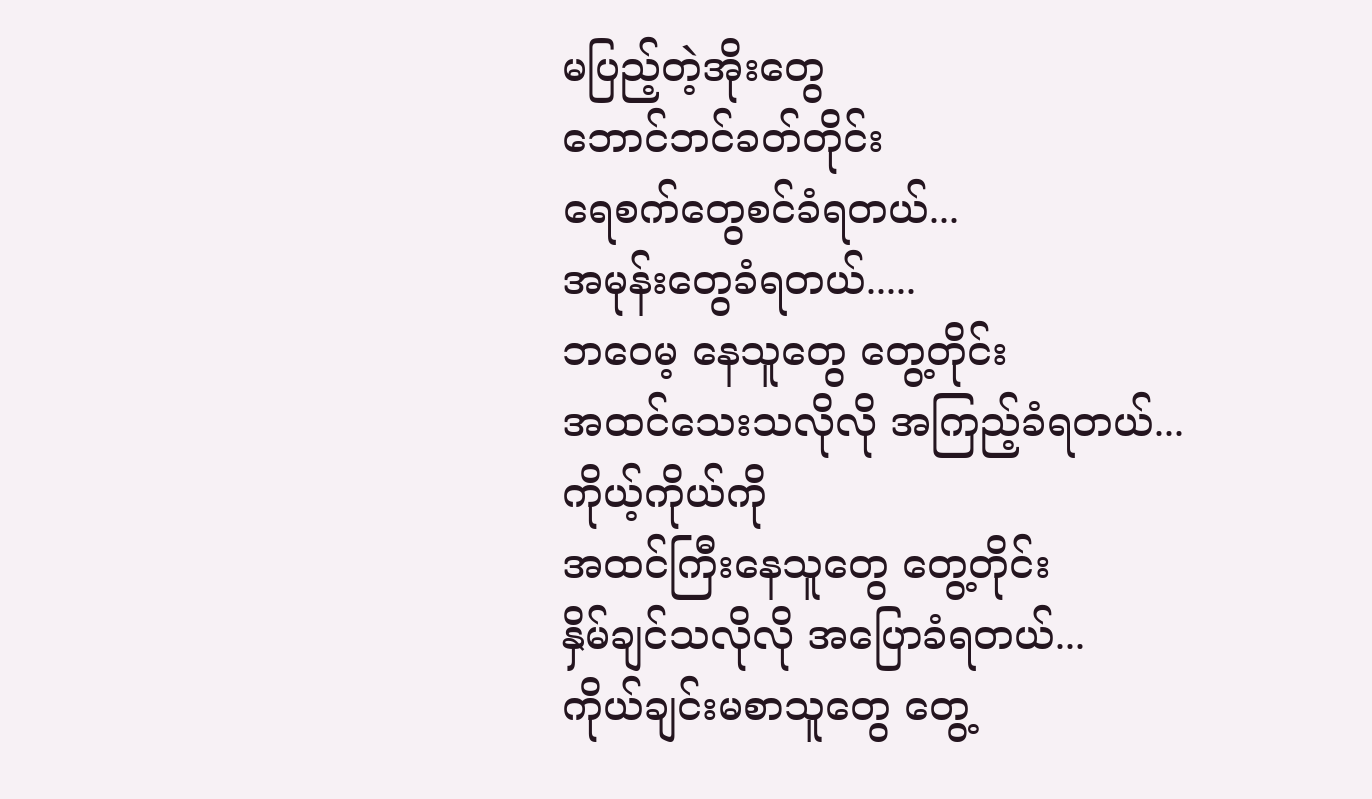မပြည့်တဲ့အိုးတွေ
ဘောင်ဘင်ခတ်တိုင်း
ရေစက်တွေစင်ခံရတယ်...
အမုန်းတွေခံရတယ်.....
ဘဝေမ့ နေသူတွေ တွေ့တိုင်း
အထင်သေးသလိုလို အကြည့်ခံရတယ်...
ကိုယ့်ကိုယ်ကို
အထင်ကြီးနေသူတွေ တွေ့တိုင်း
နှိမ်ချင်သလိုလို အပြောခံရတယ်...
ကိုယ်ချင်းမစာသူတွေ တွေ့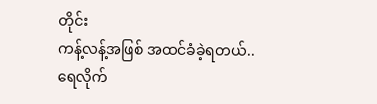တိုင်း
ကန့်လန့်အဖြစ် အထင်ခံခဲ့ရတယ်..
ရေလိုက်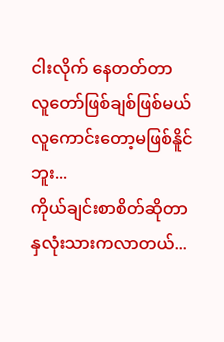ငါးလိုက် နေတတ်တာ
လူတော်ဖြစ်ချစ်ဖြစ်မယ်
လူကောင်းတော့မဖြစ်နိူင်ဘူး...
ကိုယ်ချင်းစာစိတ်ဆိုတာ
နှလုံးသားကလာတယ်...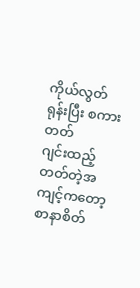ကိုယ်လွတ်ရုန်းပြီး စကားတတ်
ဂျင်းထည့်တတ်တဲ့အကျင့်ကတော့
စာနာစိတ်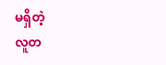မရှိတဲ့
လူတ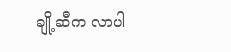ချို့ဆီက လာပါ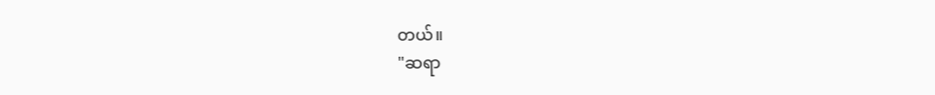တယ်။
"ဆရာ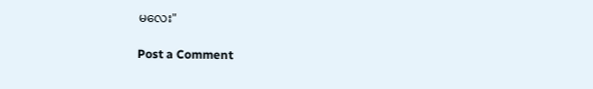မလေး"

Post a Comment